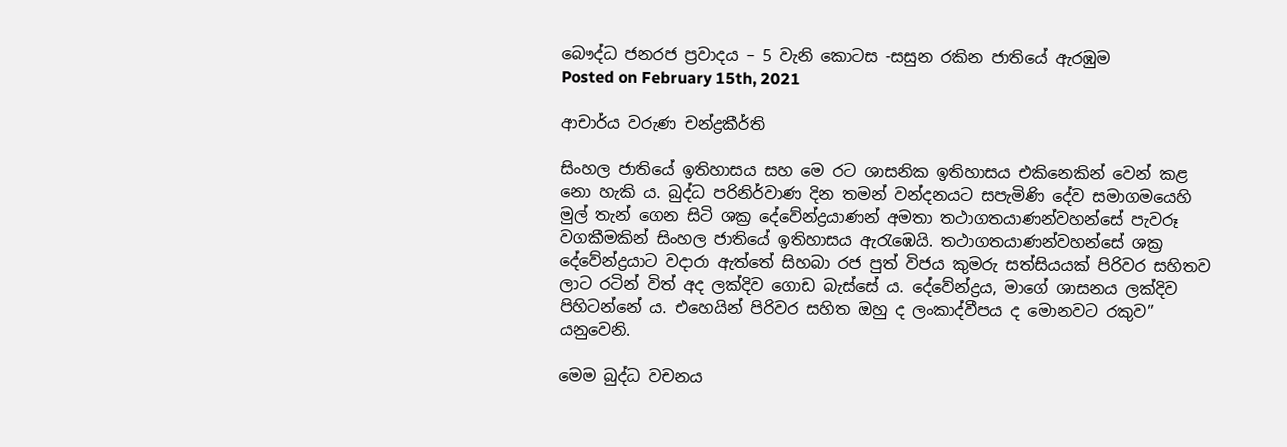බෞද්ධ ජනරජ ප්‍රවාදය – 5 වැනි කොටස -සසුන රකින ජාතියේ ඇරඹුම
Posted on February 15th, 2021

ආචාර්ය වරුණ චන්ද්‍රකීර්ති

සිංහල ජාතියේ ඉතිහාසය සහ මෙ රට ශාසනික ඉතිහාසය එකිනෙකින් වෙන් කළ නො හැකි ය. බුද්ධ පරිනිර්වාණ දින තමන් වන්දනයට සපැමිණි දේව සමාගමයෙහි මුල් තැන් ගෙන සිටි ශක්‍ර දේවේන්ද්‍රයාණන් අමතා තථාගතයාණන්වහන්සේ පැවරූ වගකීමකින් සිංහල ජාතියේ ඉතිහාසය ඇරැඹෙයි. තථාගතයාණන්වහන්සේ ශක්‍ර දේවේන්ද්‍රයාට වදාරා ඇත්තේ සිහබා රජ පුත් විජය කුමරු සත්සියයක් පිරිවර සහිතව ලාට රටින් විත් අද ලක්දිව ගොඩ බැස්සේ ය. දේවේන්ද්‍රය, මාගේ ශාසනය ලක්දිව පිහිටන්නේ ය. එහෙයින් පිරිවර සහිත ඔහු ද ලංකාද්වීපය ද මොනවට රකුව” යනුවෙනි.

මෙම බුද්ධ වචනය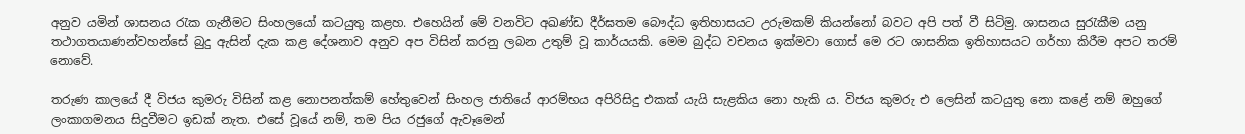අනුව යමින් ශාසනය රැක ගැනීමට සිංහලයෝ කටයුතු කළහ. එහෙයින් මේ වනවිට අඛණ්ඩ දීර්ඝතම බෞද්ධ ඉතිහාසයට උරුමකම් කියන්නෝ බවට අපි පත් වී සිටිමු. ශාසනය සුරැකීම යනු තථාගතයාණන්වහන්සේ බුදු ඇසින් දැක කළ දේශනාව අනුව අප විසින් කරනු ලබන උතුම් වූ කාර්යයකි. මෙම බුද්ධ වචනය ඉක්මවා ගොස් මෙ රට ශාසනික ඉතිහාසයට ගර්හා කිරීම අපට තරම් නොවේ.

තරුණ කාලයේ දී විජය කුමරු විසින් කළ නොපනත්කම් හේතුවෙන් සිංහල ජාතියේ ආරම්භය අපිරිසිදු එකක් යැයි සැළකිය නො හැකි ය. විජය කුමරු එ ලෙසින් කටයුතු නො කළේ නම් ඔහුගේ ලංකාගමනය සිදුවීමට ඉඩක් නැත. එසේ වූයේ නම්, තම පිය රජුගේ ඇවෑමෙන්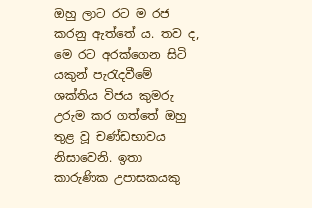ඔහු ලාට රට ම රජ කරනු ඇත්තේ ය. තව ද, මෙ රට අරක්ගෙන සිටි යකුන් පැරැදවීමේ ශක්තිය විජය කුමරු උරුම කර ගත්තේ ඔහු තුළ වූ චණ්ඩභාවය නිසාවෙනි. ඉතා කාරුණික උපාසකයකු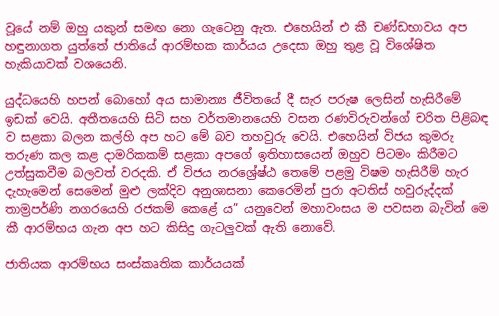වූයේ නම් ඔහු යකුන් සමඟ නො ගැටෙනු ඇත. එහෙයින් එ කී චණ්ඩභාවය අප හඳුනාගත යුත්තේ ජාතියේ ආරම්භක කාර්යය උදෙසා ඔහු තුළ වූ විශේෂිත හැකියාවක් වශයෙනි.

යුද්ධයෙහි හපන් බොහෝ අය සාමාන්‍ය ජීවිතයේ දී සැර පරුෂ ලෙසින් හැසිරීමේ ඉඩක් වෙයි. අතීතයෙහි සිටි සහ වර්තමානයෙහි වසන රණවිරුවන්ගේ චරිත පිළිබඳ ව සළකා බලන කල්හි අප හට මේ බව තහවුරු වෙයි. එහෙයින් විජය කුමරු තරුණ කල කළ දාමරිකකම් සළකා අපගේ ඉතිහාසයෙන් ඔහුව පිටමං කිරීමට උත්සුකවීම බලවත් වරදකි. ඒ විජය නරශ්‍රේෂ්ඨ තෙමේ පළමු විෂම හැසිරීම් හැර දැහැමෙන් සෙමෙන් මුළු ලක්දිව අනුශාසනා කෙරෙමින් පුරා අටතිස් හවුරුද්දක් තාම්‍රපර්ණි නගරයෙහි රජකම් කෙළේ ය” යනුවෙන් මහාවංසය ම පවසන බැවින් මෙ කී ආරම්භය ගැන අප හට කිසිදු ගැටලුවක් ඇති නොවේ.

ජාතියක ආරම්භය සංස්කෘතික කාර්යයක්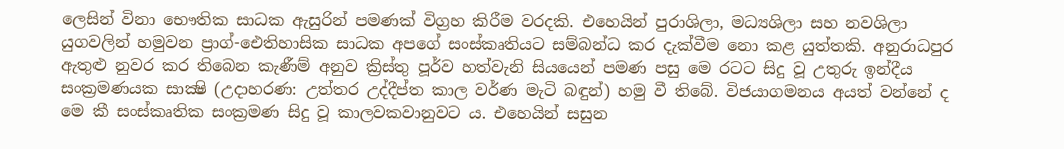ලෙසින් විනා භෞතික සාධක ඇසුරින් පමණක් විග්‍රහ කිරීම වරදකි. එහෙයින් පුරාශිලා, මධ්‍යශිලා සහ නවශිලා යුගවලින් හමුවන ප්‍රාග්-ඓතිහාසික සාධක අපගේ සංස්කෘතියට සම්බන්ධ කර දැක්වීම නො කළ යුත්තකි. අනුරාධපුර ඇතුළු නුවර කර තිබෙන කැණීම් අනුව ක්‍රිස්තු පූර්ව හත්වැනි සියයෙන් පමණ පසු මෙ රටට සිදු වූ උතුරු ඉන්දීය සංක්‍රමණයක සාක්‍ෂි (උදාහරණ: උත්තර උද්දීප්ත කාල වර්ණ මැටි බඳුන්) හමු වී තිබේ. විජයාගමනය අයත් වන්නේ ද මෙ කී සංස්කෘතික සංක්‍රමණ සිදු වූ කාලවකවානුවට ය. එහෙයින් සසුන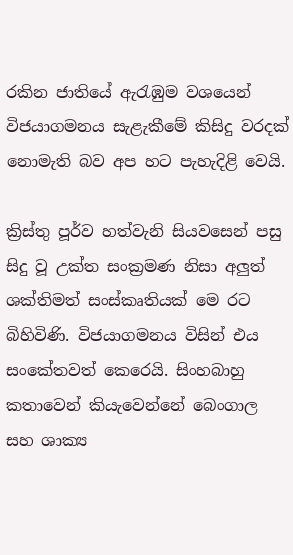රකින ජාතියේ ඇරැඹුම වශයෙන් විජයාගමනය සැළැකීමේ කිසිදු වරදක් නොමැති බව අප හට පැහැදිළි වෙයි.

ක්‍රිස්තු පූර්ව හත්වැනි සියවසෙන් පසු සිදු වූ උක්ත සංක්‍රමණ නිසා අලුත් ශක්තිමත් සංස්කෘතියක් මෙ රට බිහිවිණි. විජයාගමනය විසින් එය සංකේතවත් කෙරෙයි. සිංහබාහු කතාවෙන් කියැවෙන්නේ බෙංගාල සහ ශාක්‍ය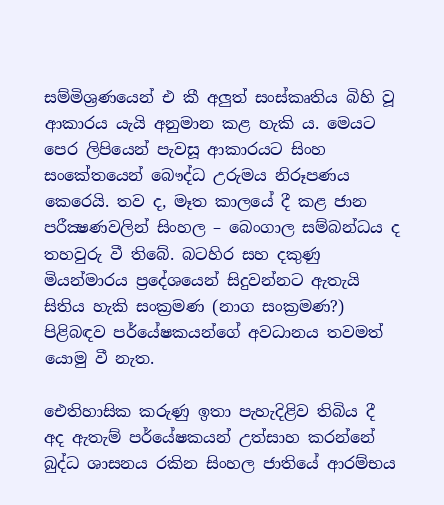සම්මිශ්‍රණයෙන් එ කී අලුත් සංස්කෘතිය බිහි වූ ආකාරය යැයි අනුමාන කළ හැකි ය. මෙයට පෙර ලිපියෙන් පැවසූ ආකාරයට සිංහ සංකේතයෙන් බෞද්ධ උරුමය නිරූපණය කෙරෙයි. තව ද, මෑත කාලයේ දී කළ ජාන පරීක්‍ෂණවලින් සිංහල – බෙංගාල සම්බන්ධය ද තහවුරු වී තිබේ. බටහිර සහ දකුණු මියන්මාරය ප්‍රදේශයෙන් සිදුවන්නට ඇතැයි සිතිය හැකි සංක්‍රමණ (නාග සංක්‍රමණ?) පිළිබඳව පර්යේෂකයන්ගේ අවධානය තවමත් යොමු වී නැත.

ඓතිහාසික කරුණු ඉතා පැහැදිළිව තිබිය දී අද ඇතැම් පර්යේෂකයන් උත්සාහ කරන්නේ බුද්ධ ශාසනය රකින සිංහල ජාති‍යේ ආරම්භය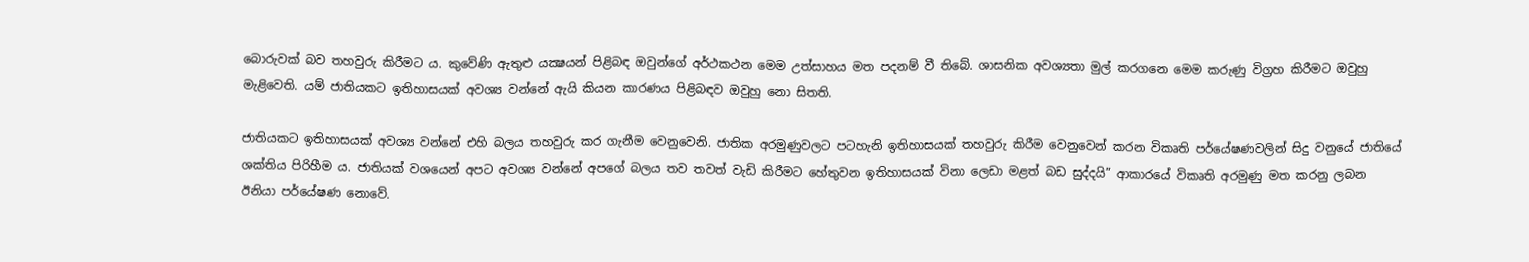බොරුවක් බව තහවුරු කිරීමට ය. කුවේණි ඇතුළු යක්‍ෂයන් පිළිබඳ ඔවුන්ගේ අර්ථකථන මෙම උත්සාහය මත පදනම් වී තිබේ. ශාසනික අවශ්‍යතා මුල් කරගනෙ මෙම කරුණු විග්‍රහ කිරීමට ඔවුහු මැළිවෙති. යම් ජාතියකට ඉතිහාසයක් අවශ්‍ය වන්නේ ඇයි කියන කාරණය පිළිබඳව ඔවුහු නො සිතති.

ජාතියකට ඉතිහාසයක් අවශ්‍ය වන්නේ එහි බලය තහවුරු කර ගැනීම වෙනුවෙනි. ජාතික අරමුණුවලට පටහැනි ඉතිහාසයක් තහවුරු කිරීම වෙනුවෙන් කරන විකෘති පර්යේෂණවලින් සිදු වනුයේ ජාතියේ ශක්තිය පිරිහීම ය. ජාතියක් වශයෙන් අපට අවශ්‍ය වන්නේ අපගේ බලය තව තවත් වැඩි කිරීමට හේතුවන ඉතිහාසයක් විනා ලෙඩා මළත් බඩ සුද්දයි” ආකාරයේ විකෘති අරමුණු මත කරනු ලබන ඊනියා පර්යේෂණ නොවේ.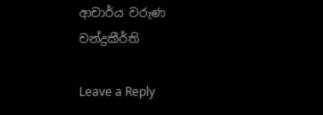ආචාර්ය වරුණ චන්ද්‍රකීර්ති

Leave a Reply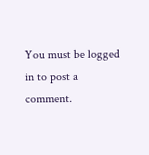You must be logged in to post a comment.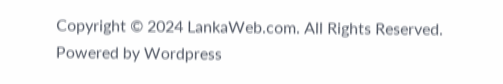Copyright © 2024 LankaWeb.com. All Rights Reserved. Powered by Wordpress